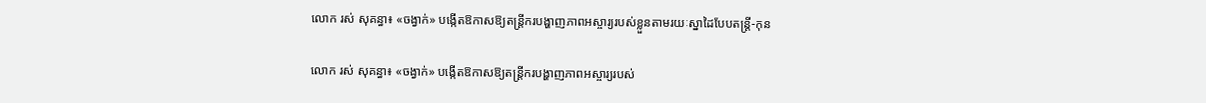លោក រស់ សុគន្ធា៖ «ចង្វាក់» បង្កើតឱកាសឱ្យតន្ត្រីករបង្ហាញភាពអស្ចារ្យរបស់ខ្លួនតាមរយៈស្នាដៃបែបតន្រ្តី-កុន

លោក រស់ សុគន្ធា៖ «ចង្វាក់» បង្កើតឱកាសឱ្យតន្ត្រីករបង្ហាញភាពអស្ចារ្យរបស់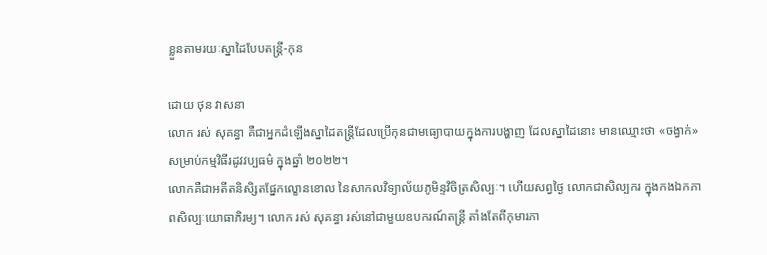ខ្លួនតាមរយៈស្នាដៃបែបតន្រ្តី-កុន

ដោយ ថុន វាសនា
លោក រស់ សុគន្ធា គឺជាអ្នកដំឡើងស្នាដៃតន្រ្តីដែលប្រើកុនជាមធ្យោបាយក្នុងការបង្ហាញ ដែលស្នាដៃនោះ មានឈ្មោះថា «ចង្វាក់» សម្រាប់កម្មវិធីរដូវវប្បធម៌ ក្នុងឆ្នាំ ២០២២។
លោកគឺជាអតីតនិសិ្សតផ្នែកល្ខោនខោល នៃសាកលវិទ្យាល័យភូមិន្ទវិចិត្រសិល្បៈ។ ហើយសព្វថ្ងៃ លោកជាសិល្បករ ក្នុងកងឯកភាពសិល្បៈយោធាភិរម្យ។ លោក រស់ សុគន្ធា រស់នៅជាមួយឧបករណ៍តន្រ្តី តាំងតែពីកុមារភា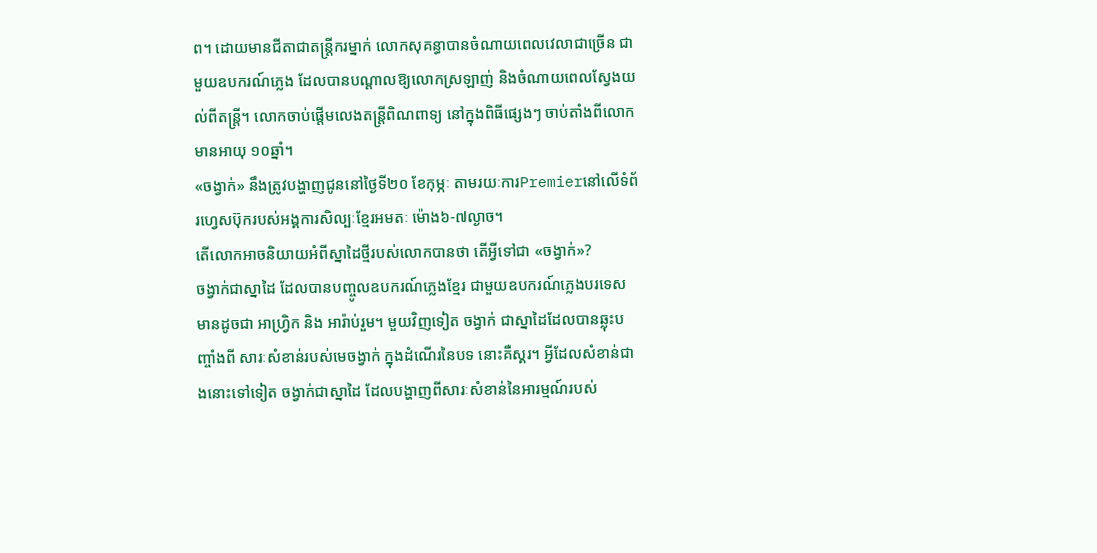ព។ ដោយមានជីតាជាតន្រ្តីករម្នាក់ លោកសុគន្ធាបានចំណាយពេលវេលាជាច្រើន ជាមួយឧបករណ៍ភ្លេង ដែលបានបណ្តាលឱ្យលោកស្រឡាញ់ និងចំណាយពេលស្វែងយល់ពីតន្រ្តី។ លោកចាប់ផ្តើមលេងតន្រ្តីពិណពាទ្យ នៅក្នុងពិធីផ្សេងៗ ចាប់តាំងពីលោកមានអាយុ ១០ឆ្នាំ។
«ចង្វាក់» នឹងត្រូវបង្ហាញជូននៅថ្ងៃទី២០ ខែកុម្ភៈ តាមរយៈការPremierនៅលើទំព័រហ្វេសប៊ុករបស់អង្គការសិល្បៈខ្មែរអមតៈ ម៉ោង៦-៧ល្ងាច។
តើលោកអាចនិយាយអំពីស្នាដៃថ្មីរបស់លោកបានថា តើអ្វីទៅជា «ចង្វាក់»?
ចង្វាក់ជាស្នាដៃ ដែលបានបញ្ចូលឧបករណ៍ភ្លេងខ្មែរ ជាមួយឧបករណ៍ភ្លេងបរទេស មានដូចជា អាហ្វ្រិក និង អារ៉ាប់រួម។ មួយវិញទៀត ចង្វាក់ ជាស្នាដៃដែលបានឆ្លុះបញ្ចាំងពី សារៈសំខាន់របស់មេចង្វាក់ ក្នុងដំណើរនៃបទ នោះគឺស្គរ។ អ្វីដែលសំខាន់ជាងនោះទៅទៀត ចង្វាក់ជាស្នាដៃ ដែលបង្ហាញពីសារៈសំខាន់នៃអារម្មណ៍របស់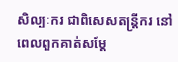សិល្បៈករ ជាពិសេសតន្រ្តីករ នៅពេលពួកគាត់សម្ដែ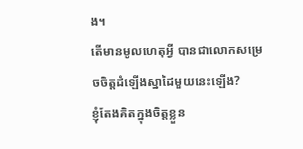ង។
តើមានមូលហេតុអ្វី បានជាលោកសម្រេចចិត្តដំឡើងស្នាដៃមួយនេះឡើង?
ខ្ញុំតែងគិតក្នុងចិត្តខ្លួន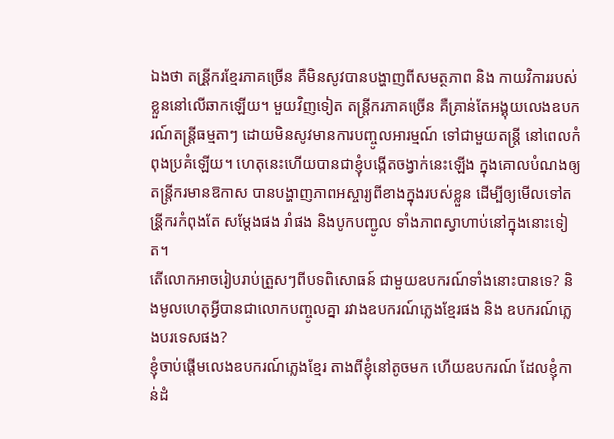ឯងថា តន្រី្តករខ្មែរភាគច្រើន គឺមិនសូវបានបង្ហាញពីសមត្ថភាព និង កាយវិការរបស់ខ្លួននៅលើឆាកឡើយ។ មួយវិញទៀត តន្រ្តីករភាគច្រើន គឺគ្រាន់តែអង្គុយលេងឧបករណ៍តន្រ្តីធម្មតាៗ ដោយមិនសូវមានការបញ្ចូលអារម្មណ៍ ទៅជាមួយតន្រ្តី នៅពេលកំពុងប្រគំឡើយ។ ហេតុនេះហើយបានជាខ្ញុំបង្កើតចង្វាក់នេះឡើង ក្នុងគោលបំណងឲ្យតន្រ្តីករមានឱកាស បានបង្ហាញភាពអស្ចារ្យពីខាងក្នុងរបស់ខ្លួន ដើម្បីឲ្យមើលទៅតន្រី្តករកំពុងតែ សម្ដែងផង រាំផង និងបូកបញ្ជូល ទាំងភាពស្វាហាប់នៅក្នុងនោះទៀត។
តើលោកអាចរៀបរាប់ត្រួសៗពីបទពិសោធន៍ ជាមួយឧបករណ៍ទាំងនោះបានទេ? និងមូលហេតុអ្វីបានជាលោកបញ្ចូលគ្នា រវាងឧបករណ៍ភ្លេងខ្មែរផង និង ឧបករណ៍ភ្លេងបរទេសផង?
ខ្ញុំចាប់ផ្ដើមលេងឧបករណ៍ភ្លេងខ្មែរ តាងពីខ្ញុំនៅតូចមក ហើយឧបករណ៍ ដែលខ្ញុំកាន់ដំ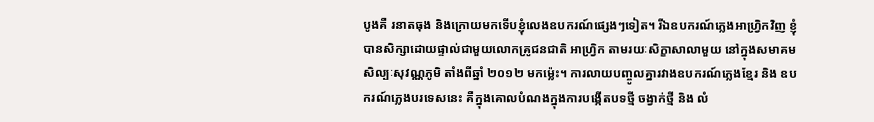បូងគឺ រនាតធុង និងក្រោយមកទើបខ្ញុំលេងឧបករណ៍ផ្សេងៗទៀត។ រីឯឧបករណ៍ភ្លេងអាហ្វ្រិកវិញ ខ្ញុំបានសិក្សាដោយផ្ទាល់ជាមួយលោកគ្រូជនជាតិ អាហ្រ្វិក តាមរយៈសិក្ខាសាលាមួយ នៅក្នុងសមាគមសិល្បៈសុវណ្ណភូមិ តាំងពីឆ្នាំ ២០១២ មកម្ល៉េះ។ ការលាយបញ្ចូលគ្នារវាងឧបករណ៍ភ្លេងខ្មែរ និង ឧបករណ៍ភ្លេងបរទេសនេះ គឺក្នុងគោលបំណងក្នុងការបង្កើតបទថ្មី ចង្វាក់ថ្មី និង លំ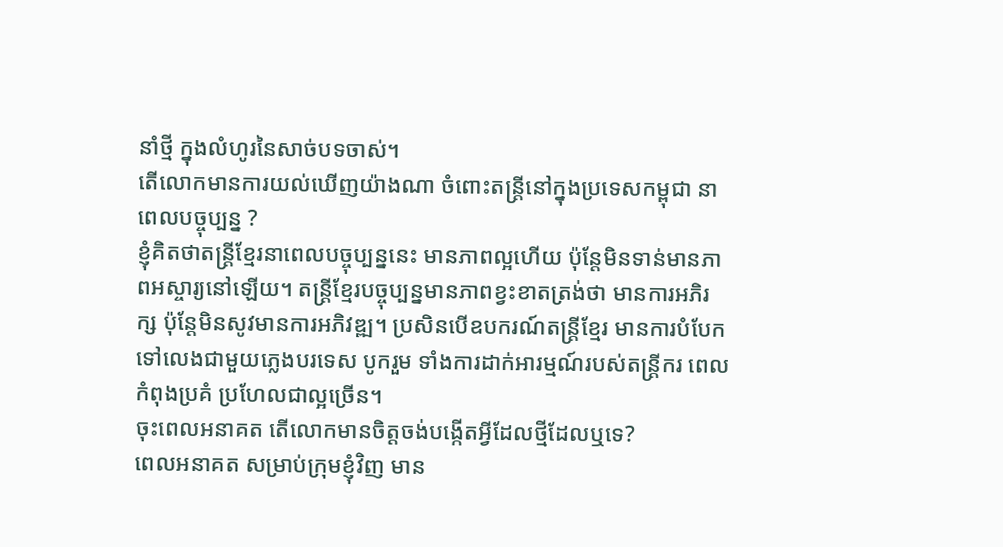នាំថ្មី ក្នុងលំហូរនៃសាច់បទចាស់។
តើលោកមានការយល់ឃើញយ៉ាងណា ចំពោះតន្ត្រីនៅក្នុងប្រទេសកម្ពុជា នាពេលបច្ចុប្បន្ន ?
ខ្ញុំគិតថាតន្រ្តីខ្មែរនាពេលបច្ចុប្បន្ននេះ មានភាពល្អហើយ ប៉ុន្តែមិនទាន់មានភាពអស្ចារ្យនៅឡើយ។ តន្រ្តីខ្មែរបច្ចុប្បន្នមានភាពខ្វះខាតត្រង់ថា មានការអភិរក្ស ប៉ុន្តែមិនសូវមានការអភិវឌ្ឍ។ ប្រសិនបើឧបករណ៍តន្រ្តីខ្មែរ មានការបំបែកទៅលេងជាមួយភ្លេងបរទេស បូករួម ទាំងការដាក់អារម្មណ៍របស់តន្រ្តីករ ពេលកំពុងប្រគំ ប្រហែលជាល្អច្រើន។
ចុះពេលអនាគត តើលោកមានចិត្តចង់បង្កើតអ្វីដែលថ្មីដែលឬទេ?
ពេលអនាគត សម្រាប់ក្រុមខ្ញុំវិញ មាន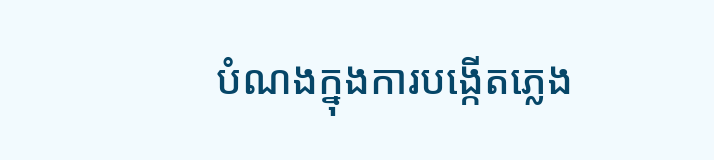បំណងក្នុងការបង្កើតភ្លេង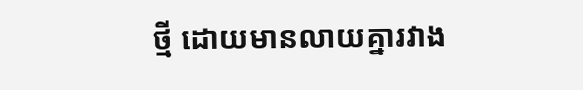ថ្មី ដោយមានលាយគ្នារវាង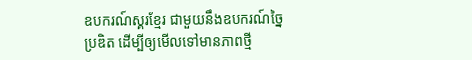ឧបករណ៍ស្គរខ្មែរ ជាមួយនឹងឧបករណ៍ច្នៃប្រឌិត ដើម្បីឲ្យមើលទៅមានភាពថ្មី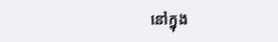នៅក្នុង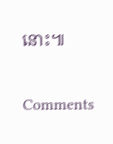នោះ៕

Comments